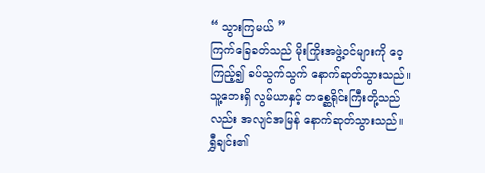“ သွားကြမယ် ”
ကြက်ခြေခတ်သည် မိုးကြိုးအဖွဲ့ဝင်များကို ဝေ့ကြည့်၍ ခပ်သွက်သွက် နောက်ဆုတ်သွားသည်။ သူ့ဘေးရှိ လွမ်ယာနှင့် တစ္ဆေရိုင်းကြီးတို့သည်လည်း အလျင်အမြန် နောက်ဆုတ်သွားသည်။
ရွှီချင်း၏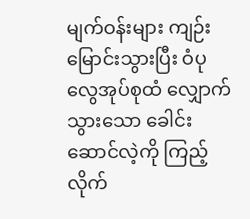မျက်ဝန်းများ ကျဉ်းမြောင်းသွားပြီး ဝံပုလွေအုပ်စုထံ လျှောက်သွားသော ခေါင်းဆောင်လဲ့ကို ကြည့်လိုက်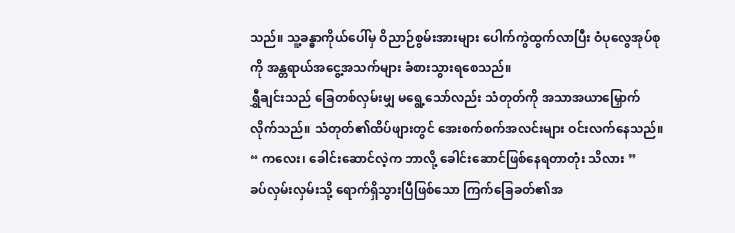သည်။ သူ့ခန္ဓာကိုယ်ပေါ်မှ ဝိညာဉ်စွမ်းအားများ ပေါက်ကွဲထွက်လာပြီး ဝံပုလွေအုပ်စုကို အန္တရာယ်အငွေ့အသက်များ ခံစားသွားရစေသည်။
ရွှီချင်းသည် ခြေတစ်လှမ်းမျှ မရွေ့သော်လည်း သံတုတ်ကို အသာအယာမြှောက်လိုက်သည်။ သံတုတ်၏ထိပ်ဖျားတွင် အေးစက်စက်အလင်းများ ဝင်းလက်နေသည်။
“ ကလေး၊ ခေါင်းဆောင်လဲ့က ဘာလို့ ခေါင်းဆောင်ဖြစ်နေရတာတုံး သိလား ”
ခပ်လှမ်းလှမ်းသို့ ရောက်ရှိသွားပြီဖြစ်သော ကြက်ခြေခတ်၏အ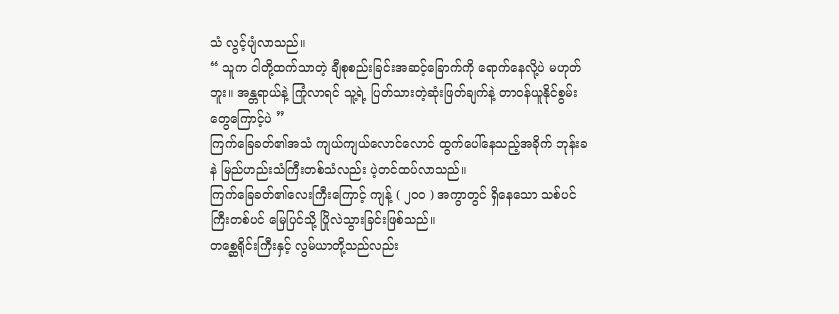သံ လွင့်ပျံလာသည်။
“ သူက ငါတို့ထက်သာတဲ့ ချီစုစည်းခြင်းအဆင့်ခြောက်ကို ရောက်နေလို့ပဲ မဟုတ်ဘူး။ အန္တရာယ်နဲ့ ကြုံလာရင် သူ့ရဲ့ ပြတ်သားတဲ့ဆုံးဖြတ်ချက်နဲ့ တာဝန်ယူနိုင်စွမ်းတွေကြောင့်ပဲ ”
ကြက်ခြေခတ်၏အသံ ကျယ်ကျယ်လောင်လောင် ထွက်ပေါ်နေသည့်အခိုက် ဘုန်းခနဲ မြည်ဟည်းသံကြီးတစ်သံလည်း ပဲ့တင်ထပ်လာသည်။
ကြက်ခြေခတ်၏လေးကြီးကြောင့် ကျန့် ( ၂၀၀ ) အကွာတွင် ရှိနေသော သစ်ပင်ကြီးတစ်ပင် မြေပြင်သို့ ပြိုလဲသွားခြင်းဖြစ်သည်။
တစ္ဆေရိုင်းကြီးနှင့် လွမ်ယာတို့သည်လည်း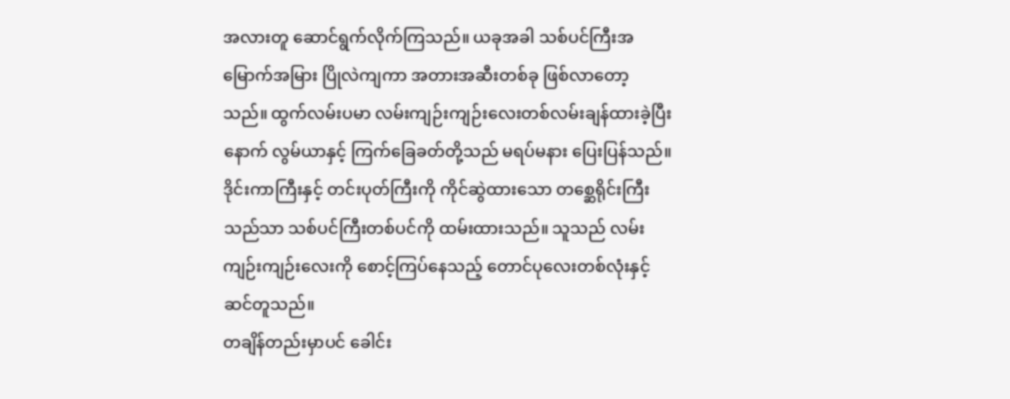အလားတူ ဆောင်ရွက်လိုက်ကြသည်။ ယခုအခါ သစ်ပင်ကြီးအမြောက်အမြား ပြိုလဲကျကာ အတားအဆီးတစ်ခု ဖြစ်လာတော့သည်။ ထွက်လမ်းပမာ လမ်းကျဉ်းကျဉ်းလေးတစ်လမ်းချန်ထားခဲ့ပြီးနောက် လွမ်ယာနှင့် ကြက်ခြေခတ်တို့သည် မရပ်မနား ပြေးပြန်သည်။
ဒိုင်းကာကြီးနှင့် တင်းပုတ်ကြီးကို ကိုင်ဆွဲထားသော တစ္ဆေရိုင်းကြီးသည်သာ သစ်ပင်ကြီးတစ်ပင်ကို ထမ်းထားသည်။ သူသည် လမ်းကျဉ်းကျဉ်းလေးကို စောင့်ကြပ်နေသည့် တောင်ပုလေးတစ်လုံးနှင့် ဆင်တူသည်။
တချိန်တည်းမှာပင် ခေါင်း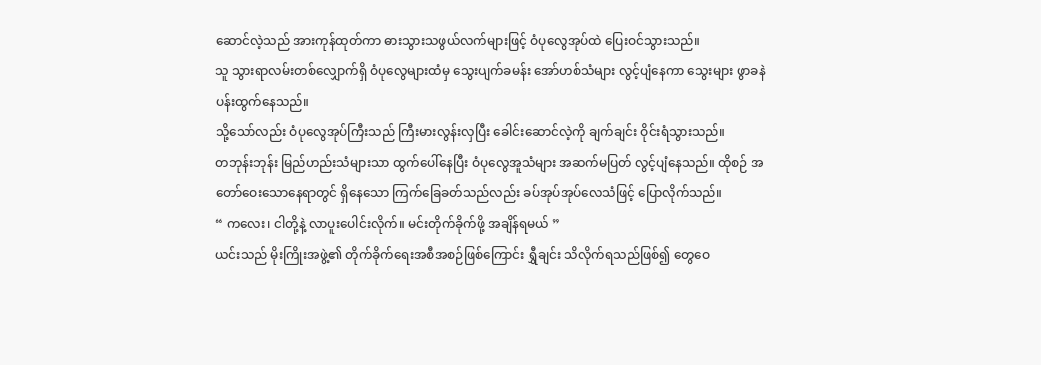ဆောင်လဲ့သည် အားကုန်ထုတ်ကာ ဓားသွားသဖွယ်လက်များဖြင့် ဝံပုလွေအုပ်ထဲ ပြေးဝင်သွားသည်။
သူ သွားရာလမ်းတစ်လျှောက်ရှိ ဝံပုလွေများထံမှ သွေးပျက်ခမန်း အော်ဟစ်သံများ လွင့်ပျံနေကာ သွေးများ ဖွာခနဲ ပန်းထွက်နေသည်။
သို့သော်လည်း ဝံပုလွေအုပ်ကြီးသည် ကြီးမားလွန်းလှပြီး ခေါင်းဆောင်လဲ့ကို ချက်ချင်း ဝိုင်းရံသွားသည်။
တဘုန်းဘုန်း မြည်ဟည်းသံများသာ ထွက်ပေါ်နေပြီး ဝံပုလွေအူသံများ အဆက်မပြတ် လွင့်ပျံနေသည်။ ထိုစဉ် အတော်ဝေးသောနေရာတွင် ရှိနေသော ကြက်ခြေခတ်သည်လည်း ခပ်အုပ်အုပ်လေသံဖြင့် ပြောလိုက်သည်။
“ ကလေး၊ ငါတို့နဲ့ လာပူးပေါင်းလိုက်။ မင်းတိုက်ခိုက်ဖို့ အချိန်ရမယ် ”
ယင်းသည် မိုးကြိုးအဖွဲ့၏ တိုက်ခိုက်ရေးအစီအစဉ်ဖြစ်ကြောင်း ရွှီချင်း သိလိုက်ရသည်ဖြစ်၍ တွေဝေ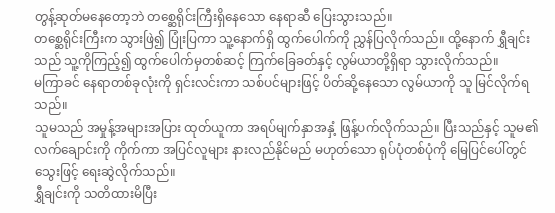တွန့်ဆုတ်မနေတော့ဘဲ တစ္ဆေရိုင်းကြီးရှိနေသော နေရာဆီ ပြေးသွားသည်။
တစ္ဆေရိုင်းကြီးက သွားဖြဲ၍ ပြုံးပြကာ သူ့နောက်ရှိ ထွက်ပေါက်ကို ညွှန်ပြလိုက်သည်။ ထို့နောက် ရွှီချင်းသည် သူ့ကိုကြည့်၍ ထွက်ပေါက်မှတစ်ဆင့် ကြက်ခြေခတ်နှင့် လွမ်ယာတို့ရှိရာ သွားလိုက်သည်။
မကြာခင် နေရာတစ်ခုလုံးကို ရှင်းလင်းကာ သစ်ပင်များဖြင့် ပိတ်ဆို့နေသော လွမ်ယာကို သူ မြင်လိုက်ရသည်။
သူမသည် အမှုန့်အများအပြား ထုတ်ယူကာ အရပ်မျက်နှာအနှံ့ ဖြန့်ပက်လိုက်သည်။ ပြီးသည်နှင့် သူမ၏လက်ချောင်းကို ကိုက်ကာ အပြင်လူများ နားလည်နိုင်မည် မဟုတ်သော ရုပ်ပုံတစ်ပုံကို မြေပြင်ပေါ်တွင် သွေးဖြင့် ရေးဆွဲလိုက်သည်။
ရွှီချင်းကို သတိထားမိပြီး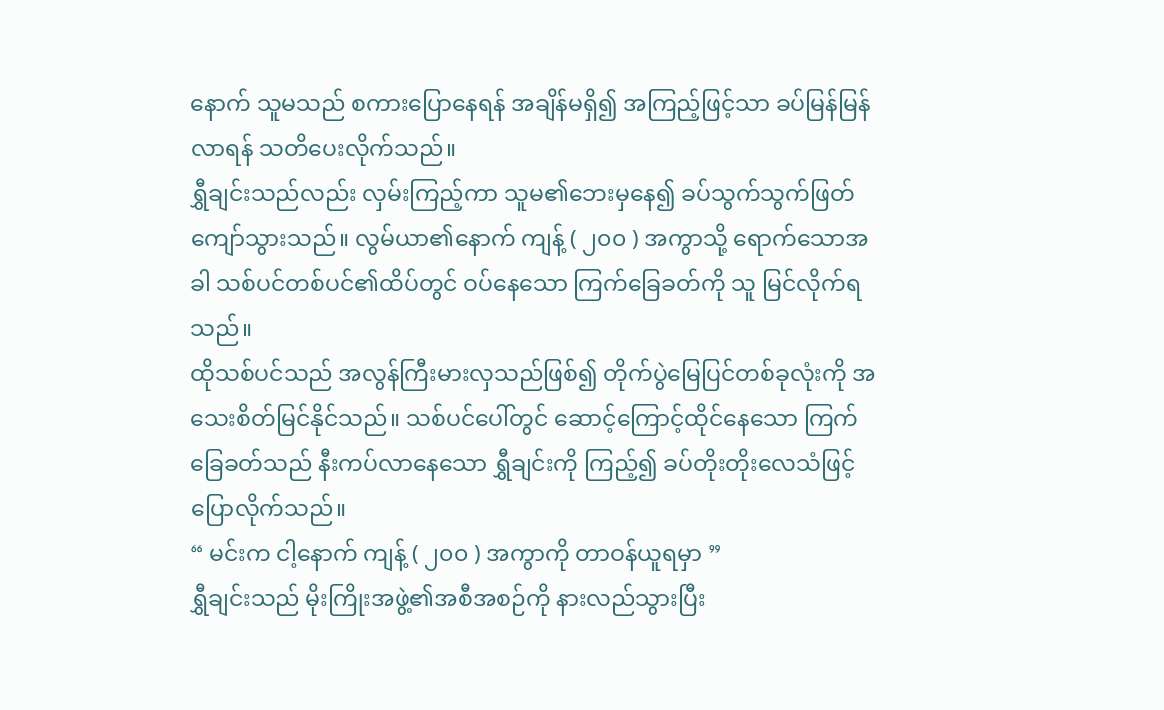နောက် သူမသည် စကားပြောနေရန် အချိန်မရှိ၍ အကြည့်ဖြင့်သာ ခပ်မြန်မြန်လာရန် သတိပေးလိုက်သည်။
ရွှီချင်းသည်လည်း လှမ်းကြည့်ကာ သူမ၏ဘေးမှနေ၍ ခပ်သွက်သွက်ဖြတ်ကျော်သွားသည်။ လွမ်ယာ၏နောက် ကျန့် ( ၂၀၀ ) အကွာသို့ ရောက်သောအခါ သစ်ပင်တစ်ပင်၏ထိပ်တွင် ဝပ်နေသော ကြက်ခြေခတ်ကို သူ မြင်လိုက်ရသည်။
ထိုသစ်ပင်သည် အလွန်ကြီးမားလှသည်ဖြစ်၍ တိုက်ပွဲမြေပြင်တစ်ခုလုံးကို အသေးစိတ်မြင်နိုင်သည်။ သစ်ပင်ပေါ်တွင် ဆောင့်ကြောင့်ထိုင်နေသော ကြက်ခြေခတ်သည် နီးကပ်လာနေသော ရွှီချင်းကို ကြည့်၍ ခပ်တိုးတိုးလေသံဖြင့် ပြောလိုက်သည်။
“ မင်းက ငါ့နောက် ကျန့် ( ၂၀၀ ) အကွာကို တာဝန်ယူရမှာ ”
ရွှီချင်းသည် မိုးကြိုးအဖွဲ့၏အစီအစဉ်ကို နားလည်သွားပြီး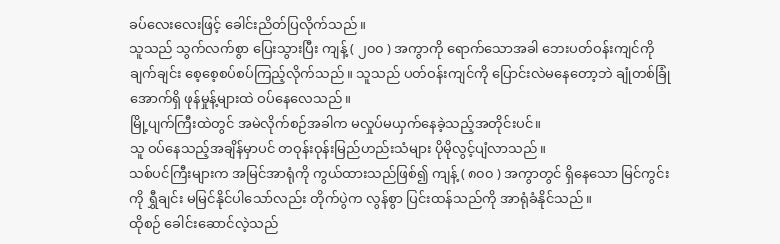ခပ်လေးလေးဖြင့် ခေါင်းညိတ်ပြလိုက်သည်။
သူသည် သွက်လက်စွာ ပြေးသွားပြီး ကျန့် ( ၂၀၀ ) အကွာကို ရောက်သောအခါ ဘေးပတ်ဝန်းကျင်ကို ချက်ချင်း စေ့စေ့စပ်စပ်ကြည့်လိုက်သည်။ သူသည် ပတ်ဝန်းကျင်ကို ပြောင်းလဲမနေတော့ဘဲ ချုံတစ်ခြုံအောက်ရှိ ဖုန်မှုန့်များထဲ ဝပ်နေလေသည်။
မြို့ပျက်ကြီးထဲတွင် အမဲလိုက်စဉ်အခါက မလှုပ်မယှက်နေခဲ့သည့်အတိုင်းပင်။
သူ ဝပ်နေသည့်အချိန်မှာပင် တဝုန်းဝုန်းမြည်ဟည်းသံများ ပိုမိုလွင့်ပျံလာသည်။
သစ်ပင်ကြီးများက အမြင်အာရုံကို ကွယ်ထားသည်ဖြစ်၍ ကျန့် ( ၈၀၀ ) အကွာတွင် ရှိနေသော မြင်ကွင်းကို ရွှီချင်း မမြင်နိုင်ပါသော်လည်း တိုက်ပွဲက လွန်စွာ ပြင်းထန်သည်ကို အာရုံခံနိုင်သည်။
ထိုစဉ် ခေါင်းဆောင်လဲ့သည်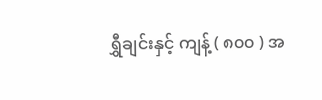ရွှီချင်းနှင့် ကျန့် ( ၈၀၀ ) အ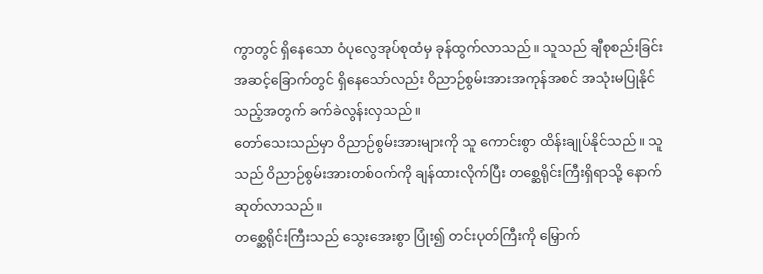ကွာတွင် ရှိနေသော ဝံပုလွေအုပ်စုထံမှ ခုန်ထွက်လာသည်။ သူသည် ချီစုစည်းခြင်းအဆင့်ခြောက်တွင် ရှိနေသော်လည်း ဝိညာဉ်စွမ်းအားအကုန်အစင် အသုံးမပြုနိုင်သည့်အတွက် ခက်ခဲလွန်းလှသည်။
တော်သေးသည်မှာ ဝိညာဉ်စွမ်းအားများကို သူ ကောင်းစွာ ထိန်းချုပ်နိုင်သည်။ သူသည် ဝိညာဉ်စွမ်းအားတစ်ဝက်ကို ချန်ထားလိုက်ပြီး တစ္ဆေရိုင်းကြီးရှိရာသို့ နောက်ဆုတ်လာသည်။
တစ္ဆေရိုင်းကြီးသည် သွေးအေးစွာ ပြုံး၍ တင်းပုတ်ကြီးကို မြှောက်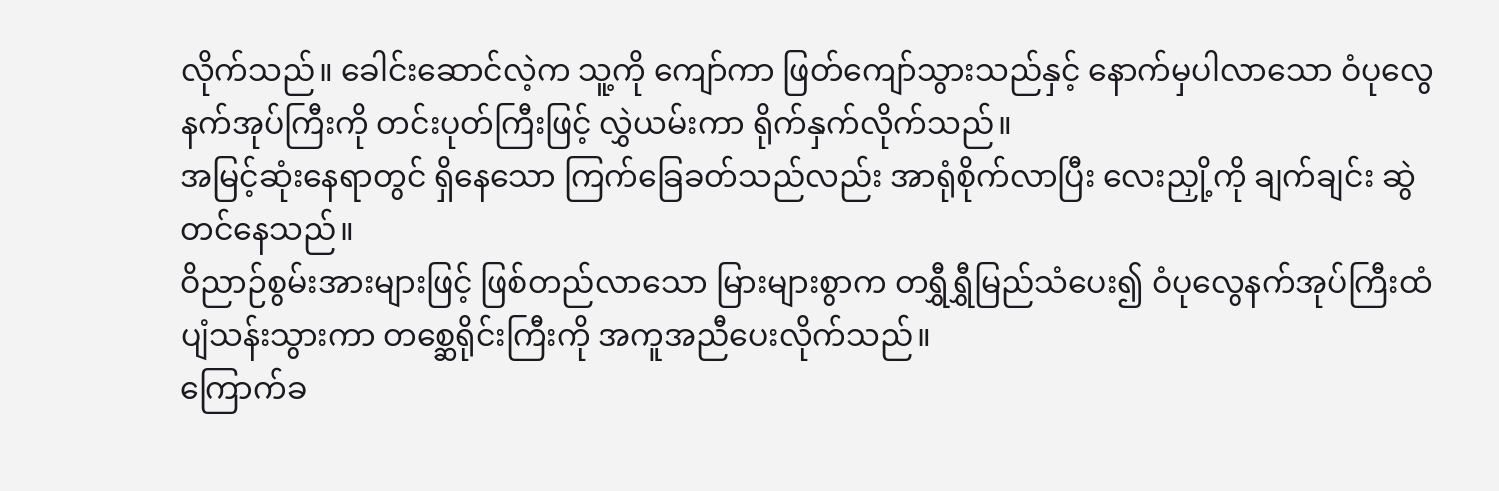လိုက်သည်။ ခေါင်းဆောင်လဲ့က သူ့ကို ကျော်ကာ ဖြတ်ကျော်သွားသည်နှင့် နောက်မှပါလာသော ဝံပုလွေနက်အုပ်ကြီးကို တင်းပုတ်ကြီးဖြင့် လွှဲယမ်းကာ ရိုက်နှက်လိုက်သည်။
အမြင့်ဆုံးနေရာတွင် ရှိနေသော ကြက်ခြေခတ်သည်လည်း အာရုံစိုက်လာပြီး လေးညှို့ကို ချက်ချင်း ဆွဲတင်နေသည်။
ဝိညာဉ်စွမ်းအားများဖြင့် ဖြစ်တည်လာသော မြားများစွာက တရွှီရွှီမြည်သံပေး၍ ဝံပုလွေနက်အုပ်ကြီးထံ ပျံသန်းသွားကာ တစ္ဆေရိုင်းကြီးကို အကူအညီပေးလိုက်သည်။
ကြောက်ခ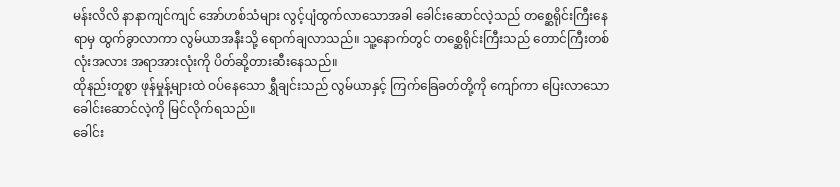မန်းလိလိ နာနာကျင်ကျင် အော်ဟစ်သံများ လွင့်ပျံထွက်လာသောအခါ ခေါင်းဆောင်လဲ့သည် တစ္ဆေရိုင်းကြီးနေရာမှ ထွက်ခွာလာကာ လွမ်ယာအနီးသို့ ရောက်ချလာသည်။ သူ့နောက်တွင် တစ္ဆေရိုင်းကြီးသည် တောင်ကြီးတစ်လုံးအလား အရာအားလုံးကို ပိတ်ဆို့တားဆီးနေသည်။
ထိုနည်းတူစွာ ဖုန်မှုန့်များထဲ ဝပ်နေသော ရွှီချင်းသည် လွမ်ယာနှင့် ကြက်ခြေခတ်တို့ကို ကျော်ကာ ပြေးလာသော ခေါင်းဆောင်လဲ့ကို မြင်လိုက်ရသည်။
ခေါင်း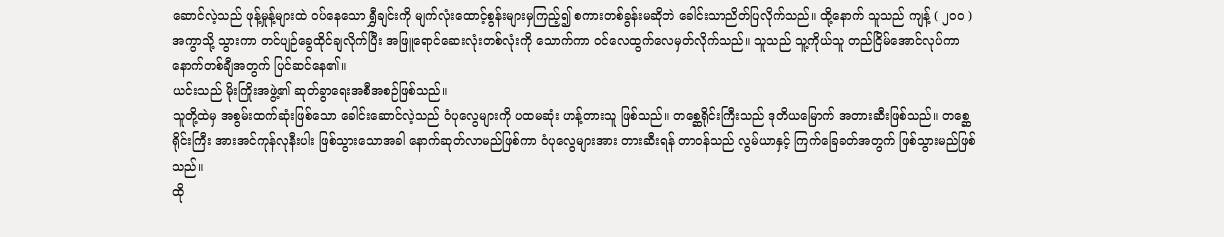ဆောင်လဲ့သည် ဖုန့်မှုန့်များထဲ ဝပ်နေသော ရွှီချင်းကို မျက်လုံးထောင့်စွန်းများမှကြည့်၍ စကားတစ်ခွန်းမဆိုဘဲ ခေါင်းသာညိတ်ပြလိုက်သည်။ ထို့နောက် သူသည် ကျန့် ( ၂၀၀ ) အကွာသို့ သွားကာ တင်ပျဉ်ခွေထိုင်ချလိုက်ပြီး အဖြူရောင်ဆေးလုံးတစ်လုံးကို သောက်ကာ ဝင်လေထွက်လေမှတ်လိုက်သည်။ သူသည် သူ့ကိုယ်သူ တည်ငြိမ်အောင်လုပ်ကာ နောက်တစ်ချီအတွက် ပြင်ဆင်နေ၏။
ယင်းသည် မိုးကြိုးအဖွဲ့၏ ဆုတ်ခွာရေးအစီအစဉ်ဖြစ်သည်။
သူတို့ထဲမှ အစွမ်းထက်ဆုံးဖြစ်သော ခေါင်းဆောင်လဲ့သည် ဝံပုလွေများကို ပထမဆုံး ဟန့်တားသူ ဖြစ်သည်။ တစ္ဆေရိုင်းကြီးသည် ဒုတိယမြောက် အတားဆီးဖြစ်သည်။ တစ္ဆေရိုင်းကြီး အားအင်ကုန်လုနီးပါး ဖြစ်သွားသောအခါ နောက်ဆုတ်လာမည်ဖြစ်ကာ ဝံပုလွေများအား တားဆီးရန် တာဝန်သည် လွမ်ယာနှင့် ကြက်ခြေခတ်အတွက် ဖြစ်သွားမည်ဖြစ်သည်။
ထို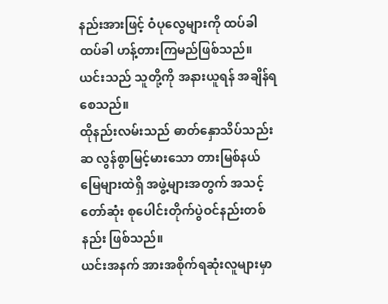နည်းအားဖြင့် ဝံပုလွေများကို ထပ်ခါထပ်ခါ ဟန့်တားကြမည်ဖြစ်သည်။ ယင်းသည် သူတို့ကို အနားယူရန် အချိန်ရစေသည်။
ထိုနည်းလမ်းသည် ဓာတ်နှောသိပ်သည်းဆ လွန်စွာမြင့်မားသော တားမြစ်နယ်မြေများထဲရှိ အဖွဲ့များအတွက် အသင့်တော်ဆုံး စုပေါင်းတိုက်ပွဲဝင်နည်းတစ်နည်း ဖြစ်သည်။
ယင်းအနက် အားအစိုက်ရဆုံးလူများမှာ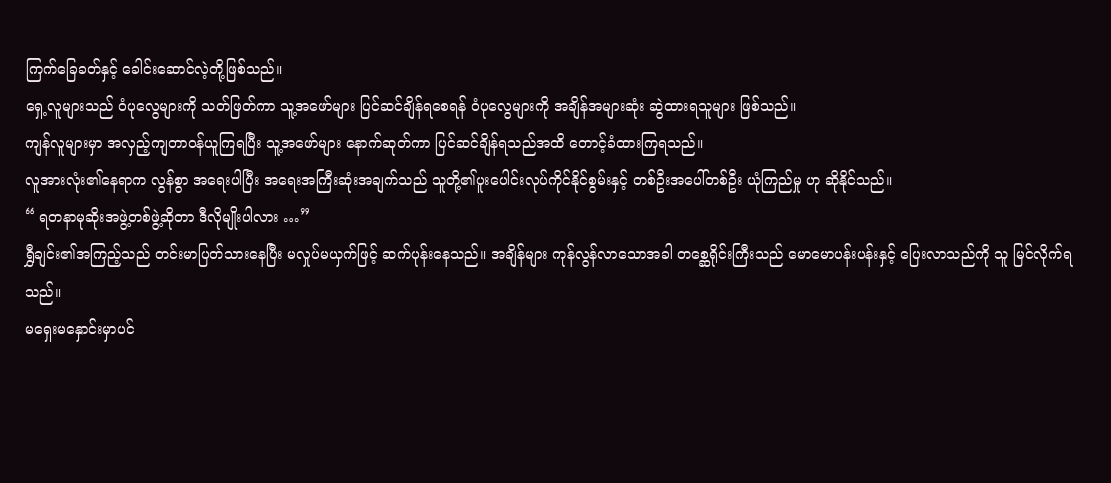ကြက်ခြေခတ်နှင့် ခေါင်းဆောင်လဲ့တို့ဖြစ်သည်။
ရှေ့လူများသည် ဝံပုလွေများကို သတ်ဖြတ်ကာ သူ့အဖော်များ ပြင်ဆင်ချိန်ရစေရန် ဝံပုလွေများကို အချိန်အများဆုံး ဆွဲထားရသူများ ဖြစ်သည်။
ကျန်လူများမှာ အလှည့်ကျတာဝန်ယူကြရပြီး သူ့အဖော်များ နောက်ဆုတ်ကာ ပြင်ဆင်ချိန်ရသည်အထိ တောင့်ခံထားကြရသည်။
လူအားလုံး၏နေရာက လွန်စွာ အရေးပါပြီး အရေးအကြီးဆုံးအချက်သည် သူတို့၏ပူးပေါင်းလုပ်ကိုင်နိုင်စွမ်းနှင့် တစ်ဦးအပေါ်တစ်ဦး ယုံကြည်မှု ဟု ဆိုနိုင်သည်။
“ ရတနာမုဆိုးအဖွဲ့တစ်ဖွဲ့ဆိုတာ ဒီလိုမျိုးပါလား …”
ရွှီချင်း၏အကြည့်သည် တင်းမာပြတ်သားနေပြီး မလှုပ်မယှက်ဖြင့် ဆက်ပုန်းနေသည်။ အချိန်များ ကုန်လွန်လာသောအခါ တစ္ဆေရိုင်းကြီးသည် မောမောပန်းပန်းနှင့် ပြေးလာသည်ကို သူ မြင်လိုက်ရသည်။
မရှေးမနှောင်းမှာပင်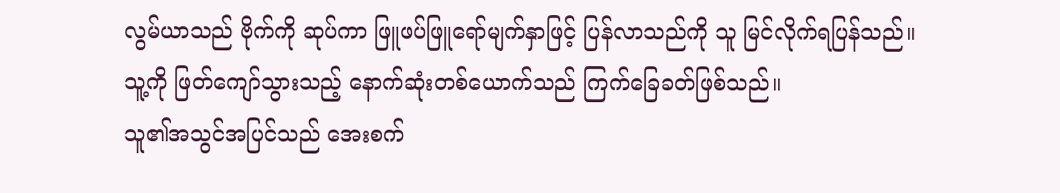လွမ်ယာသည် ဗိုက်ကို ဆုပ်ကာ ဖြူဖပ်ဖြူရော်မျက်နှာဖြင့် ပြန်လာသည်ကို သူ မြင်လိုက်ရပြန်သည်။
သူ့ကို ဖြတ်ကျော်သွားသည့် နောက်ဆုံးတစ်ယောက်သည် ကြက်ခြေခတ်ဖြစ်သည်။
သူ၏အသွင်အပြင်သည် အေးစက်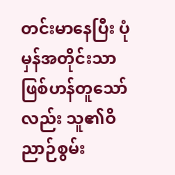တင်းမာနေပြီး ပုံမှန်အတိုင်းသာ ဖြစ်ဟန်တူသော်လည်း သူ၏ဝိညာဉ်စွမ်း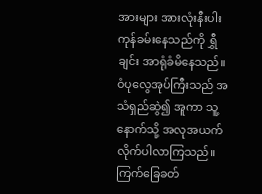အားများ အားလုံးနီးပါး ကုန်ခမ်းနေသည်ကို ရွှီချင်း အာရုံခံမိနေသည်။ ဝံပုလွေအုပ်ကြီးသည် အသံရှည်ဆွဲ၍ အူကာ သူ့နောက်သို့ အလုအယက် လိုက်ပါလာကြသည်။
ကြက်ခြေခတ်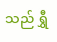သည် ရွှီ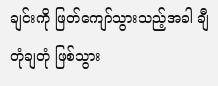ချင်းကို ဖြတ်ကျော်သွားသည့်အခါ ချီတုံချတုံ ဖြစ်သွား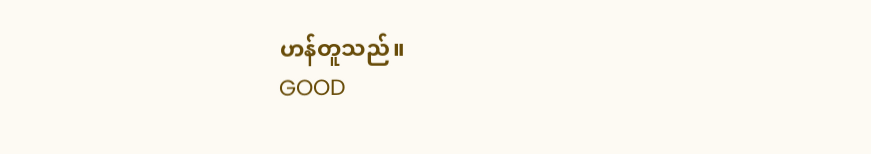ဟန်တူသည်။
GOOD